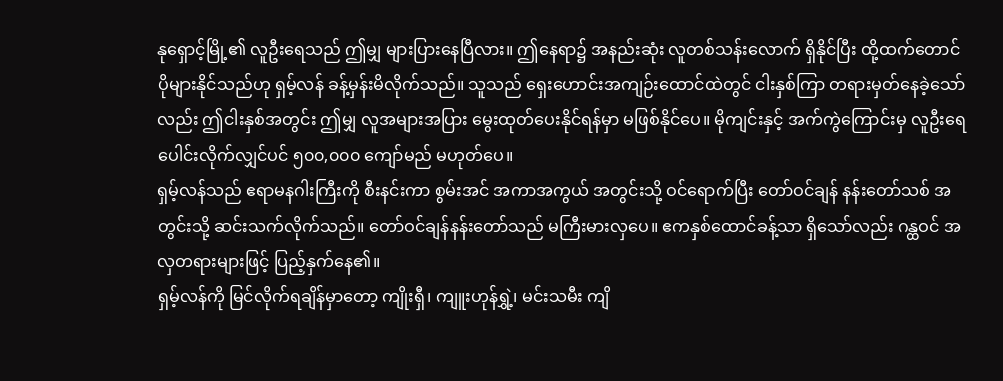နုရှောင့်မြို့၏ လူဦးရေသည် ဤမျှ များပြားနေပြီလား။ ဤနေရာ၌ အနည်းဆုံး လူတစ်သန်းလောက် ရှိနိုင်ပြီး ထို့ထက်တောင် ပိုများနိုင်သည်ဟု ရှမ့်လန် ခန့်မှန်းမိလိုက်သည်။ သူသည် ရှေးဟောင်းအကျဉ်းထောင်ထဲတွင် ငါးနှစ်ကြာ တရားမှတ်နေခဲ့သော်လည်း ဤငါးနှစ်အတွင်း ဤမျှ လူအများအပြား မွေးထုတ်ပေးနိုင်ရန်မှာ မဖြစ်နိုင်ပေ။ မိုကျင်းနှင့် အက်ကွဲကြောင်းမှ လူဦးရေ ပေါင်းလိုက်လျှင်ပင် ၅၀၀,၀၀၀ ကျော်မည် မဟုတ်ပေ။
ရှမ့်လန်သည် ဧရာမနဂါးကြီးကို စီးနင်းကာ စွမ်းအင် အကာအကွယ် အတွင်းသို့ ဝင်ရောက်ပြီး တော်ဝင်ချန် နန်းတော်သစ် အတွင်းသို့ ဆင်းသက်လိုက်သည်။ တော်ဝင်ချန်နန်းတော်သည် မကြီးမားလှပေ။ ဧကနှစ်ထောင်ခန့်သာ ရှိသော်လည်း ဂန္ထဝင် အလှတရားများဖြင့် ပြည့်နှက်နေ၏။
ရှမ့်လန်ကို မြင်လိုက်ရချိန်မှာတော့ ကျိုးရှီ၊ ကျူးဟုန်ရွှဲ့၊ မင်းသမီး ကျိ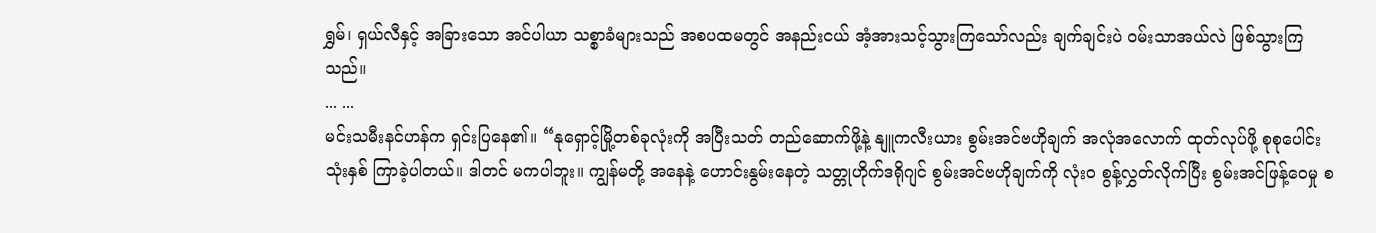ရွှမ်၊ ရှယ်လီနှင့် အခြားသော အင်ပါယာ သစ္စာခံများသည် အစပထမတွင် အနည်းငယ် အံ့အားသင့်သွားကြသော်လည်း ချက်ချင်းပဲ ဝမ်းသာအယ်လဲ ဖြစ်သွားကြသည်။
... ...
မင်းသမီးနင်ဟန်က ရှင်းပြနေ၏။ “နုရှောင့်မြို့တစ်ခုလုံးကို အပြီးသတ် တည်ဆောက်ဖို့နဲ့ နျူကလီးယား စွမ်းအင်ဗဟိုချက် အလုံအလောက် ထုတ်လုပ်ဖို့ စုစုပေါင်း သုံးနှစ် ကြာခဲ့ပါတယ်။ ဒါတင် မကပါဘူး။ ကျွန်မတို့ အနေနဲ့ ဟောင်းနွမ်းနေတဲ့ သတ္တုဟိုက်ဒရိုဂျင် စွမ်းအင်ဗဟိုချက်ကို လုံးဝ စွန့်လွှတ်လိုက်ပြီး စွမ်းအင်ဖြန့်ဝေမှု စ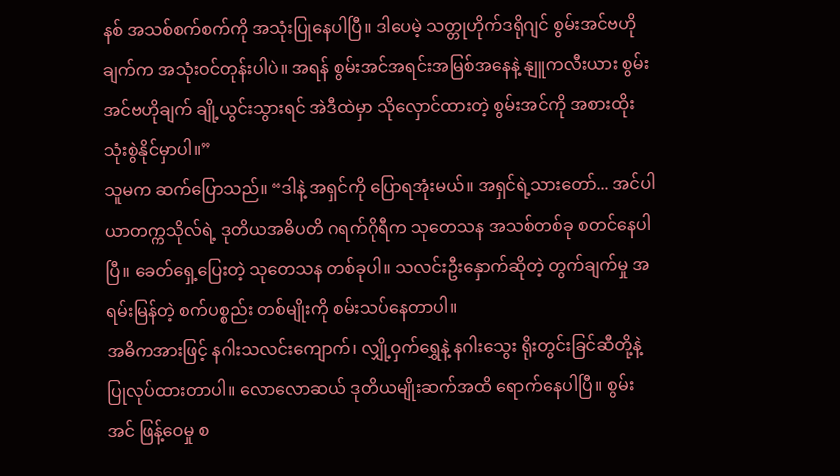နစ် အသစ်စက်စက်ကို အသုံးပြုနေပါပြီ။ ဒါပေမဲ့ သတ္တုဟိုက်ဒရိုဂျင် စွမ်းအင်ဗဟိုချက်က အသုံးဝင်တုန်းပါပဲ။ အရန် စွမ်းအင်အရင်းအမြစ်အနေနဲ့ နျူကလီးယား စွမ်းအင်ဗဟိုချက် ချို့ယွင်းသွားရင် အဲဒီထဲမှာ သိုလှောင်ထားတဲ့ စွမ်းအင်ကို အစားထိုး သုံးစွဲနိုင်မှာပါ။”
သူမက ဆက်ပြောသည်။ “ဒါနဲ့ အရှင်ကို ပြောရအုံးမယ်။ အရှင်ရဲ့သားတော်... အင်ပါယာတက္ကသိုလ်ရဲ့ ဒုတိယအဓိပတိ ဂရက်ဂိုရီက သုတေသန အသစ်တစ်ခု စတင်နေပါပြီ။ ခေတ်ရှေ့ပြေးတဲ့ သုတေသန တစ်ခုပါ။ သလင်းဦးနှောက်ဆိုတဲ့ တွက်ချက်မှု အရမ်းမြန်တဲ့ စက်ပစ္စည်း တစ်မျိုးကို စမ်းသပ်နေတာပါ။
အဓိကအားဖြင့် နဂါးသလင်းကျောက်၊ လျှို့ဝှက်ရွှေနဲ့ နဂါးသွေး ရိုးတွင်းခြင်ဆီတို့နဲ့ ပြုလုပ်ထားတာပါ။ လောလောဆယ် ဒုတိယမျိုးဆက်အထိ ရောက်နေပါပြီ။ စွမ်းအင် ဖြန့်ဝေမှု စ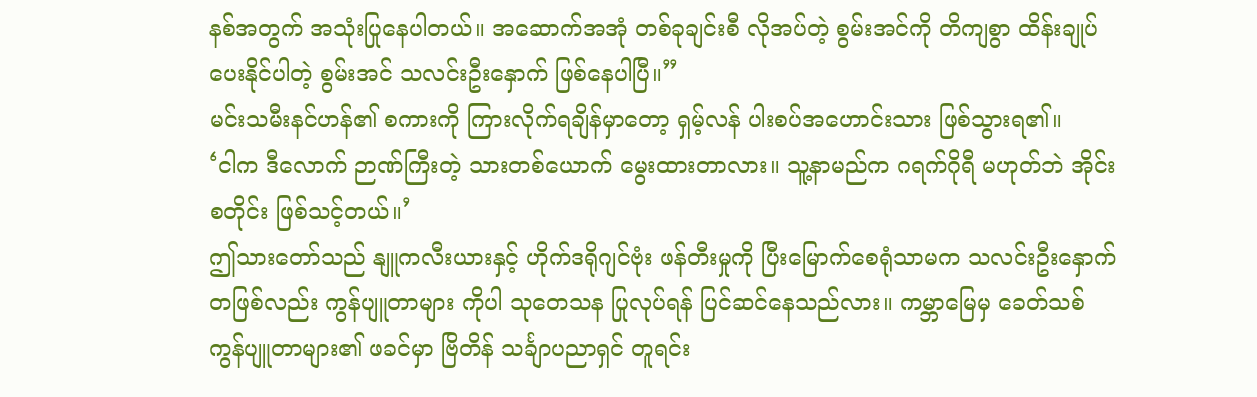နစ်အတွက် အသုံးပြုနေပါတယ်။ အဆောက်အအုံ တစ်ခုချင်းစီ လိုအပ်တဲ့ စွမ်းအင်ကို တိကျစွာ ထိန်းချုပ်ပေးနိုင်ပါတဲ့ စွမ်းအင် သလင်းဦးနှောက် ဖြစ်နေပါပြီ။”
မင်းသမီးနင်ဟန်၏ စကားကို ကြားလိုက်ရချိန်မှာတော့ ရှမ့်လန် ပါးစပ်အဟောင်းသား ဖြစ်သွားရ၏။
‘ငါက ဒီလောက် ဉာဏ်ကြီးတဲ့ သားတစ်ယောက် မွေးထားတာလား။ သူ့နာမည်က ဂရက်ဂိုရီ မဟုတ်ဘဲ အိုင်းစတိုင်း ဖြစ်သင့်တယ်။’
ဤသားတော်သည် နျူကလီးယားနှင့် ဟိုက်ဒရိုဂျင်ဗုံး ဖန်တီးမှုကို ပြီးမြောက်စေရုံသာမက သလင်းဦးနှောက် တဖြစ်လည်း ကွန်ပျူတာများ ကိုပါ သုတေသန ပြုလုပ်ရန် ပြင်ဆင်နေသည်လား။ ကမ္ဘာမြေမှ ခေတ်သစ် ကွန်ပျူတာများ၏ ဖခင်မှာ ဗြိတိန် သင်္ချာပညာရှင် တူရင်း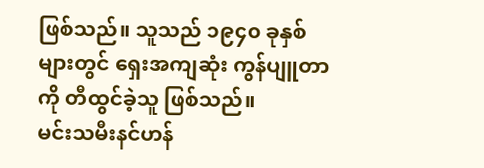ဖြစ်သည်။ သူသည် ၁၉၄၀ ခုနှစ်များတွင် ရှေးအကျဆုံး ကွန်ပျူတာကို တီထွင်ခဲ့သူ ဖြစ်သည်။
မင်းသမီးနင်ဟန်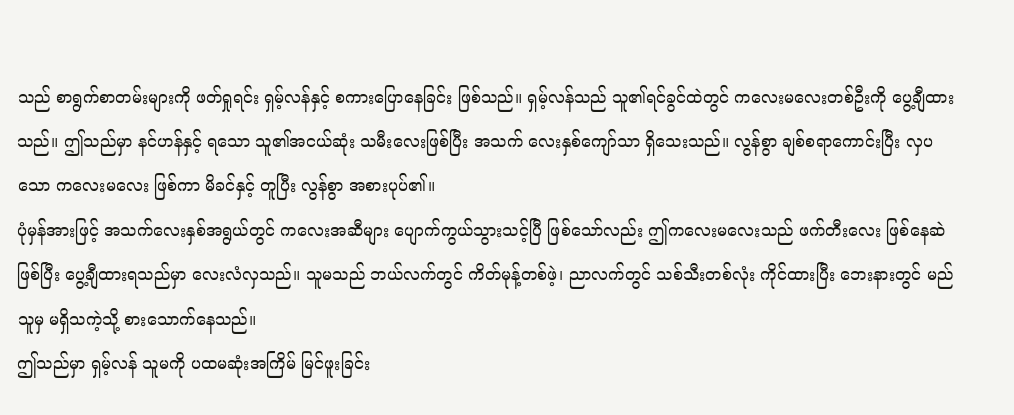သည် စာရွက်စာတမ်းများကို ဖတ်ရှုရင်း ရှမ့်လန်နှင့် စကားပြောနေခြင်း ဖြစ်သည်။ ရှမ့်လန်သည် သူ၏ရင်ခွင်ထဲတွင် ကလေးမလေးတစ်ဦးကို ပွေ့ချီထားသည်။ ဤသည်မှာ နင်ဟန်နှင့် ရသော သူ၏အငယ်ဆုံး သမီးလေးဖြစ်ပြီး အသက် လေးနှစ်ကျော်သာ ရှိသေးသည်။ လွန်စွာ ချစ်စရာကောင်းပြီး လှပသော ကလေးမလေး ဖြစ်ကာ မိခင်နှင့် တူပြီး လွန်စွာ အစားပုပ်၏။
ပုံမှန်အားဖြင့် အသက်လေးနှစ်အရွယ်တွင် ကလေးအဆီများ ပျောက်ကွယ်သွားသင့်ပြီ ဖြစ်သော်လည်း ဤကလေးမလေးသည် ဖက်တီးလေး ဖြစ်နေဆဲဖြစ်ပြီး ပွေ့ချီထားရသည်မှာ လေးလံလှသည်။ သူမသည် ဘယ်လက်တွင် ကိတ်မုန့်တစ်ဖဲ့၊ ညာလက်တွင် သစ်သီးတစ်လုံး ကိုင်ထားပြီး ဘေးနားတွင် မည်သူမှ မရှိသကဲ့သို့ စားသောက်နေသည်။
ဤသည်မှာ ရှမ့်လန် သူမကို ပထမဆုံးအကြိမ် မြင်ဖူးခြင်း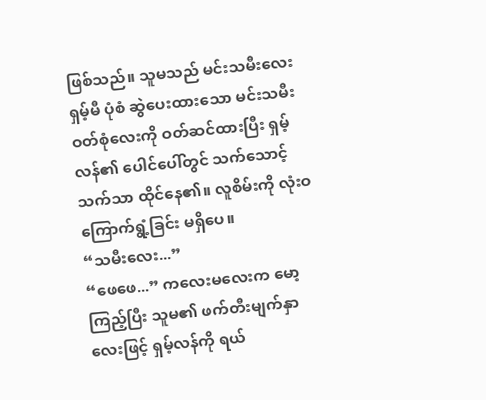ဖြစ်သည်။ သူမသည် မင်းသမီးလေးရှမ့်မီ ပုံစံ ဆွဲပေးထားသော မင်းသမီးဝတ်စုံလေးကို ဝတ်ဆင်ထားပြီး ရှမ့်လန်၏ ပေါင်ပေါ်တွင် သက်သောင့်သက်သာ ထိုင်နေ၏။ လူစိမ်းကို လုံးဝ ကြောက်ရွံ့ခြင်း မရှိပေ။
“သမီးလေး...”
“ဖေဖေ...” ကလေးမလေးက မော့ကြည့်ပြီး သူမ၏ ဖက်တီးမျက်နှာလေးဖြင့် ရှမ့်လန်ကို ရယ်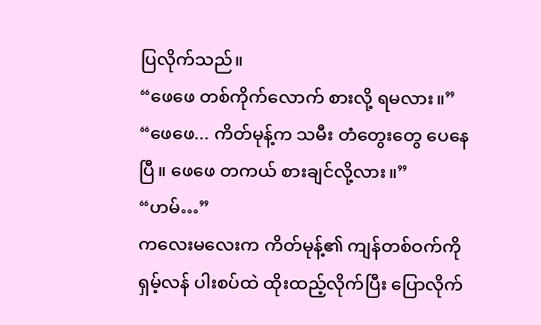ပြလိုက်သည်။
“ဖေဖေ တစ်ကိုက်လောက် စားလို့ ရမလား။”
“ဖေဖေ... ကိတ်မုန့်က သမီး တံတွေးတွေ ပေနေပြီ။ ဖေဖေ တကယ် စားချင်လို့လား။”
“ဟမ်…”
ကလေးမလေးက ကိတ်မုန့်၏ ကျန်တစ်ဝက်ကို ရှမ့်လန် ပါးစပ်ထဲ ထိုးထည့်လိုက်ပြီး ပြောလိုက်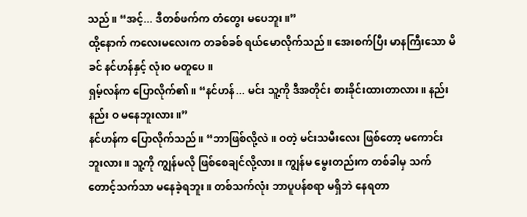သည်။ “အင့်... ဒီတစ်ဖက်က တံတွေး မပေဘူး။”
ထို့နောက် ကလေးမလေးက တခစ်ခစ် ရယ်မောလိုက်သည်။ အေးစက်ပြီး မာနကြီးသော မိခင် နင်ဟန်နှင့် လုံးဝ မတူပေ။
ရှမ့်လန်က ပြောလိုက်၏။ “နင်ဟန်... မင်း သူ့ကို ဒီအတိုင်း စားခိုင်းထားတာလား။ နည်းနည်း ဝ မနေဘူးလား။”
နင်ဟန်က ပြောလိုက်သည်။ “ဘာဖြစ်လို့လဲ။ ဝတဲ့ မင်းသမီးလေး ဖြစ်တော့ မကောင်းဘူးလား။ သူ့ကို ကျွန်မလို ဖြစ်စေချင်လို့လား။ ကျွန်မ မွေးတည်းက တစ်ခါမှ သက်တောင့်သက်သာ မနေခဲ့ရဘူး။ တစ်သက်လုံး ဘာပူပန်စရာ မရှိဘဲ နေရတာ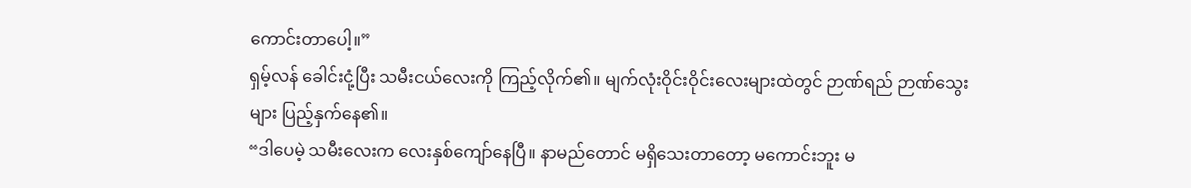ကောင်းတာပေါ့။”
ရှမ့်လန် ခေါင်းငုံ့ပြီး သမီးငယ်လေးကို ကြည့်လိုက်၏။ မျက်လုံးဝိုင်းဝိုင်းလေးများထဲတွင် ဉာဏ်ရည် ဉာဏ်သွေးများ ပြည့်နှက်နေ၏။
“ဒါပေမဲ့ သမီးလေးက လေးနှစ်ကျော်နေပြီ။ နာမည်တောင် မရှိသေးတာတော့ မကောင်းဘူး မ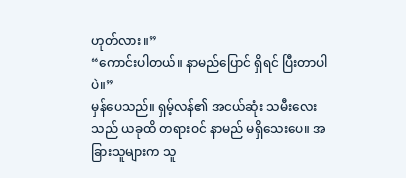ဟုတ်လား။”
“ကောင်းပါတယ်။ နာမည်ပြောင် ရှိရင် ပြီးတာပါပဲ။”
မှန်ပေသည်။ ရှမ့်လန်၏ အငယ်ဆုံး သမီးလေးသည် ယခုထိ တရားဝင် နာမည် မရှိသေးပေ။ အခြားသူများက သူ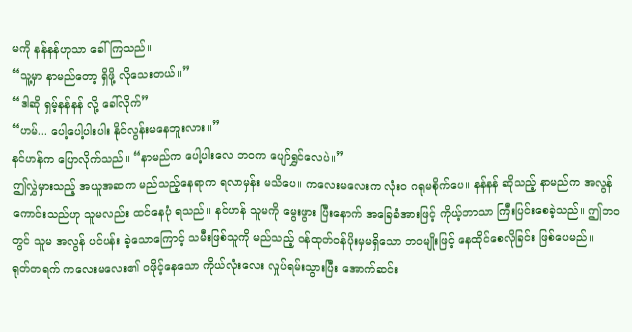မကို နန်နန်ဟုသာ ခေါ်ကြသည်။
“သူ့မှာ နာမည်တော့ ရှိဖို့ လိုသေးတယ်။”
“ဒါဆို ရှမ့်နန်နန် လို့ ခေါ်လိုက်”
“ဟမ်... ပေါ့ပေါ့ပါးပါး နိုင်လွန်းမနေဘူးလား။”
နင်ဟန်က ပြောလိုက်သည်။ “နာမည်က ပေါ့ပါးလေ ဘဝက ပျော်ရွှင်လေပဲ။”
ဤလွှဲမှားသည့် အယူအဆက မည်သည့်နေရာက ရလာမှန်း မသိပေ။ ကလေးမလေးက လုံးဝ ဂရုမစိုက်ပေ။ နန်နန် ဆိုသည့် နာမည်က အလွန် ကောင်းသည်ဟု သူမလည်း ထင်နေပုံ ရသည်။ နင်ဟန် သူမကို မွေးဖွား ပြီးနောက် အခြေခံအားဖြင့် ကိုယ့်ဘာသာ ကြီးပြင်းစေခဲ့သည်။ ဤဘဝတွင် သူမ အလွန် ပင်ပန်း ခဲ့သောကြောင့် သမီးဖြစ်သူကို မည်သည့် ဝန်ထုတ်ဝန်ပိုးမှမရှိသော ဘဝမျိုးဖြင့် နေထိုင်စေလိုခြင်း ဖြစ်ပေမည်။
ရုတ်တရက် ကလေးမလေး၏ ဝဖိုင့်နေသော ကိုယ်လုံးလေး လှုပ်ရမ်းသွားပြီး အောက်ဆင်း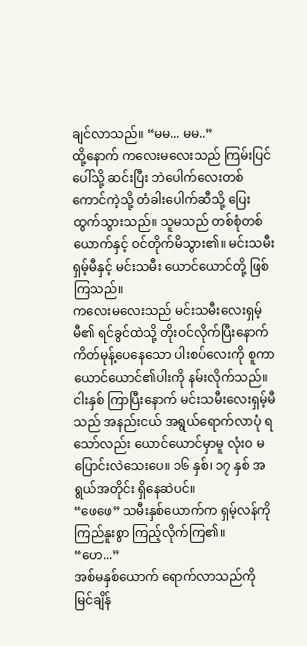ချင်လာသည်။ “မမ... မမ..”
ထို့နောက် ကလေးမလေးသည် ကြမ်းပြင်ပေါ်သို့ ဆင်းပြီး ဘဲပေါက်လေးတစ်ကောင်ကဲ့သို့ တံခါးပေါက်ဆီသို့ ပြေးထွက်သွားသည်။ သူမသည် တစ်စုံတစ်ယောက်နှင့် ဝင်တိုက်မိသွား၏။ မင်းသမီး ရှမ့်မီနှင့် မင်းသမီး ယောင်ယောင်တို့ ဖြစ်ကြသည်။
ကလေးမလေးသည် မင်းသမီးလေးရှမ့်မီ၏ ရင်ခွင်ထဲသို့ တိုးဝင်လိုက်ပြီးနောက် ကိတ်မုန့်ပေနေသော ပါးစပ်လေးကို စူကာ ယောင်ယောင်၏ပါးကို နမ်းလိုက်သည်။ ငါးနှစ် ကြာပြီးနောက် မင်းသမီးလေးရှမ့်မီသည် အနည်းငယ် အရွယ်ရောက်လာပုံ ရသော်လည်း ယောင်ယောင်မှာမူ လုံးဝ မပြောင်းလဲသေးပေ။ ၁၆ နှစ်၊ ၁၇ နှစ် အရွယ်အတိုင်း ရှိနေဆဲပင်။
“ဖေဖေ” သမီးနှစ်ယောက်က ရှမ့်လန်ကို ကြည်နူးစွာ ကြည့်လိုက်ကြ၏။
“ဟေ...”
အစ်မနှစ်ယောက် ရောက်လာသည်ကို မြင်ချိန်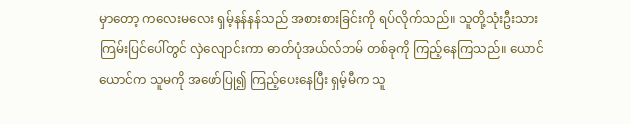မှာတော့ ကလေးမလေး ရှမ့်နန်နန်သည် အစားစားခြင်းကို ရပ်လိုက်သည်။ သူတို့သုံးဦးသား ကြမ်းပြင်ပေါ်တွင် လှဲလျောင်းကာ ဓာတ်ပုံအယ်လ်ဘမ် တစ်ခုကို ကြည့်နေကြသည်။ ယောင်ယောင်က သူမကို အဖော်ပြု၍ ကြည့်ပေးနေပြီး ရှမ့်မီက သူ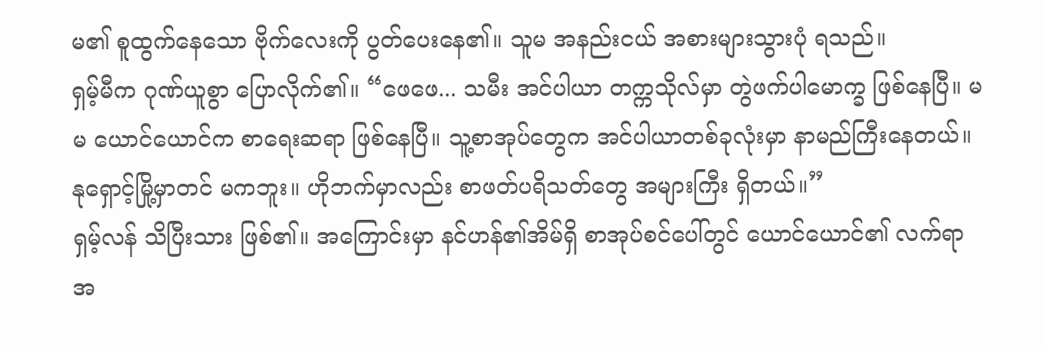မ၏ စူထွက်နေသော ဗိုက်လေးကို ပွတ်ပေးနေ၏။ သူမ အနည်းငယ် အစားများသွားပုံ ရသည်။
ရှမ့်မီက ဂုဏ်ယူစွာ ပြောလိုက်၏။ “ဖေဖေ... သမီး အင်ပါယာ တက္ကသိုလ်မှာ တွဲဖက်ပါမောက္ခ ဖြစ်နေပြီ။ မမ ယောင်ယောင်က စာရေးဆရာ ဖြစ်နေပြီ။ သူ့စာအုပ်တွေက အင်ပါယာတစ်ခုလုံးမှာ နာမည်ကြီးနေတယ်။ နုရှောင့်မြို့မှာတင် မကဘူး။ ဟိုဘက်မှာလည်း စာဖတ်ပရိသတ်တွေ အများကြီး ရှိတယ်။”
ရှမ့်လန် သိပြီးသား ဖြစ်၏။ အကြောင်းမှာ နင်ဟန်၏အိမ်ရှိ စာအုပ်စင်ပေါ်တွင် ယောင်ယောင်၏ လက်ရာအ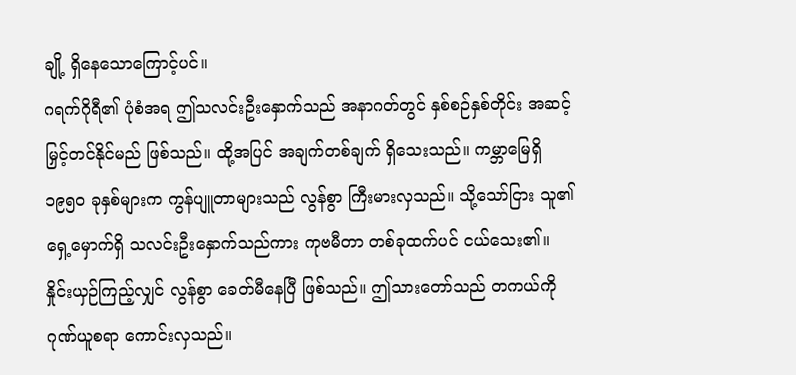ချို့ ရှိနေသောကြောင့်ပင်။
ဂရက်ဂိုရီ၏ ပုံစံအရ ဤသလင်းဦးနှောက်သည် အနာဂတ်တွင် နှစ်စဉ်နှစ်တိုင်း အဆင့်မြှင့်တင်နိုင်မည် ဖြစ်သည်။ ထို့အပြင် အချက်တစ်ချက် ရှိသေးသည်။ ကမ္ဘာမြေရှိ ၁၉၅၀ ခုနှစ်များက ကွန်ပျူတာများသည် လွန်စွာ ကြီးမားလှသည်။ သို့သော်ငြား သူ၏ ရှေ့မှောက်ရှိ သလင်းဦးနှောက်သည်ကား ကုဗမီတာ တစ်ခုထက်ပင် ငယ်သေး၏။ နှိုင်းယှဉ်ကြည့်လျှင် လွန်စွာ ခေတ်မီနေပြီ ဖြစ်သည်။ ဤသားတော်သည် တကယ်ကို ဂုဏ်ယူစရာ ကောင်းလှသည်။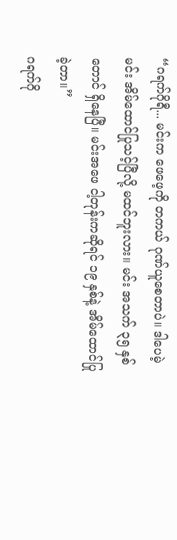“ဂရက်ဂိုရီ... မင်းက ဖေဖေ့ကို တကယ် ဂုဏ်ယူစေတာပဲ။ ဒါပေမဲ့ မင်း အိမ်ထောင်ပြုသင့်ပြီလို့ မထင်ဘူးလား။ မင်း အသက် ၃၅ နှစ်တောင် ရှိနေပြီ။ မင်းအဖေ ငါ့တုန်းကဆိုရင် ၁၉ နှစ်နဲ့ အိမ်ထောင်ပြုခဲ့တာ။”
ဂရက်ဂို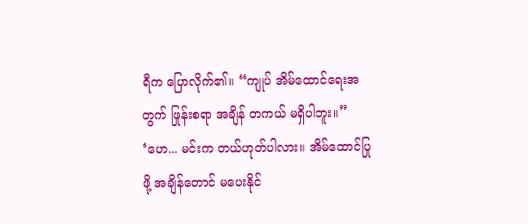ရီက ပြောလိုက်၏။ “ကျုပ် အိမ်ထောင်ရေးအတွက် ဖြုန်းစရာ အချိန် တကယ် မရှိပါဘူး။”
‘ဟေ... မင်းက တယ်ဟုတ်ပါလား။ အိမ်ထောင်ပြုဖို့ အချိန်တောင် မပေးနိုင်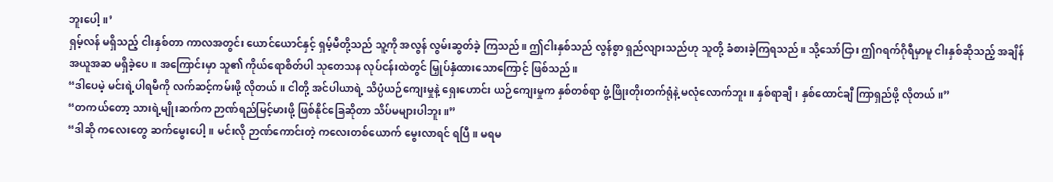ဘူးပေါ့။’
ရှမ့်လန် မရှိသည့် ငါးနှစ်တာ ကာလအတွင်း ယောင်ယောင်နှင့် ရှမ့်မီတို့သည် သူ့ကို အလွန် လွမ်းဆွတ်ခဲ့ ကြသည်။ ဤငါးနှစ်သည် လွန်စွာ ရှည်လျားသည်ဟု သူတို့ ခံစားခဲ့ကြရသည်။ သို့သော်ငြား ဤဂရက်ဂိုရီမှာမူ ငါးနှစ်ဆိုသည့် အချိန်အယူအဆ မရှိခဲ့ပေ။ အကြောင်းမှာ သူ၏ ကိုယ်ရောစိတ်ပါ သုတေသန လုပ်ငန်းထဲတွင် မြှုပ်နှံထားသောကြောင့် ဖြစ်သည်။
“ဒါပေမဲ့ မင်းရဲ့ပါရမီကို လက်ဆင့်ကမ်းဖို့ လိုတယ်။ ငါတို့ အင်ပါယာရဲ့ သိပ္ပံယဉ်ကျေးမှုနဲ့ ရှေးဟောင်း ယဉ်ကျေးမှုက နှစ်တစ်ရာ ဖွံ့ဖြိုးတိုးတက်ရုံနဲ့ မလုံလောက်ဘူး။ နှစ်ရာချီ၊ နှစ်ထောင်ချီ ကြာရှည်ဖို့ လိုတယ်။”
“တကယ်တော့ သားရဲ့မျိုးဆက်က ဉာဏ်ရည်မြင့်မားဖို့ ဖြစ်နိုင်ခြေဆိုတာ သိပ်မများပါဘူး။”
“ဒါဆို ကလေးတွေ ဆက်မွေးပေါ့။ မင်းလို ဉာဏ်ကောင်းတဲ့ ကလေးတစ်ယောက် မွေးလာရင် ရပြီ။ မရမ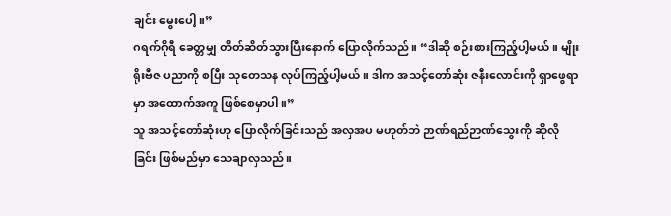ချင်း မွေးပေါ့။”
ဂရက်ဂိုရီ ခေတ္တမျှ တိတ်ဆိတ်သွားပြီးနောက် ပြောလိုက်သည်။ “ဒါဆို စဉ်းစားကြည့်ပါ့မယ်။ မျိုးရိုးဗီဇ ပညာကို စပြီး သုတေသန လုပ်ကြည့်ပါ့မယ်။ ဒါက အသင့်တော်ဆုံး ဇနီးလောင်းကို ရှာဖွေရာမှာ အထောက်အကူ ဖြစ်စေမှာပါ။”
သူ အသင့်တော်ဆုံးဟု ပြောလိုက်ခြင်းသည် အလှအပ မဟုတ်ဘဲ ဉာဏ်ရည်ဉာဏ်သွေးကို ဆိုလိုခြင်း ဖြစ်မည်မှာ သေချာလှသည်။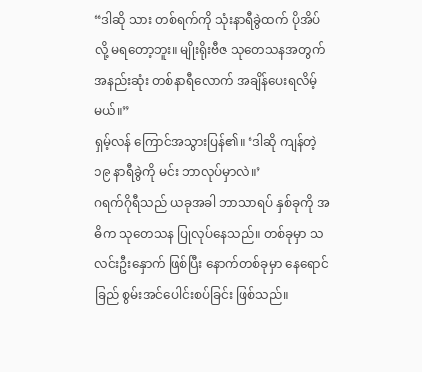“ဒါဆို သား တစ်ရက်ကို သုံးနာရီခွဲထက် ပိုအိပ်လို့ မရတော့ဘူး။ မျိုးရိုးဗီဇ သုတေသနအတွက် အနည်းဆုံး တစ်နာရီလောက် အချိန်ပေးရလိမ့်မယ်။”
ရှမ့်လန် ကြောင်အသွားပြန်၏။ ‘ဒါဆို ကျန်တဲ့ ၁၉ နာရီခွဲကို မင်း ဘာလုပ်မှာလဲ။’
ဂရက်ဂိုရီသည် ယခုအခါ ဘာသာရပ် နှစ်ခုကို အဓိက သုတေသန ပြုလုပ်နေသည်။ တစ်ခုမှာ သလင်းဦးနှောက် ဖြစ်ပြီး နောက်တစ်ခုမှာ နေရောင်ခြည် စွမ်းအင်ပေါင်းစပ်ခြင်း ဖြစ်သည်။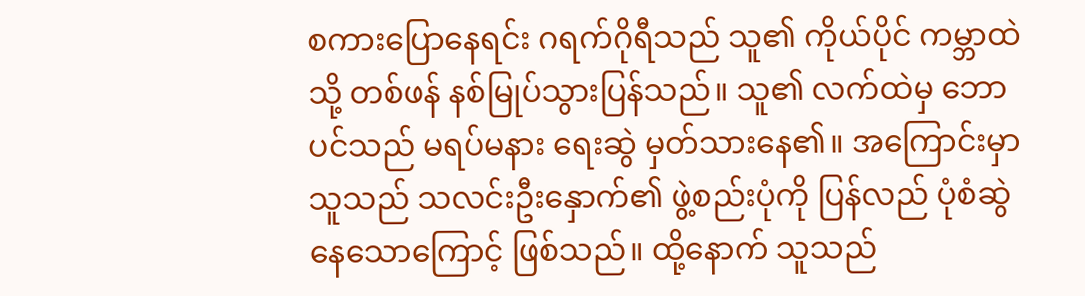စကားပြောနေရင်း ဂရက်ဂိုရီသည် သူ၏ ကိုယ်ပိုင် ကမ္ဘာထဲသို့ တစ်ဖန် နစ်မြုပ်သွားပြန်သည်။ သူ၏ လက်ထဲမှ ဘောပင်သည် မရပ်မနား ရေးဆွဲ မှတ်သားနေ၏။ အကြောင်းမှာ သူသည် သလင်းဦးနှောက်၏ ဖွဲ့စည်းပုံကို ပြန်လည် ပုံစံဆွဲနေသောကြောင့် ဖြစ်သည်။ ထို့နောက် သူသည်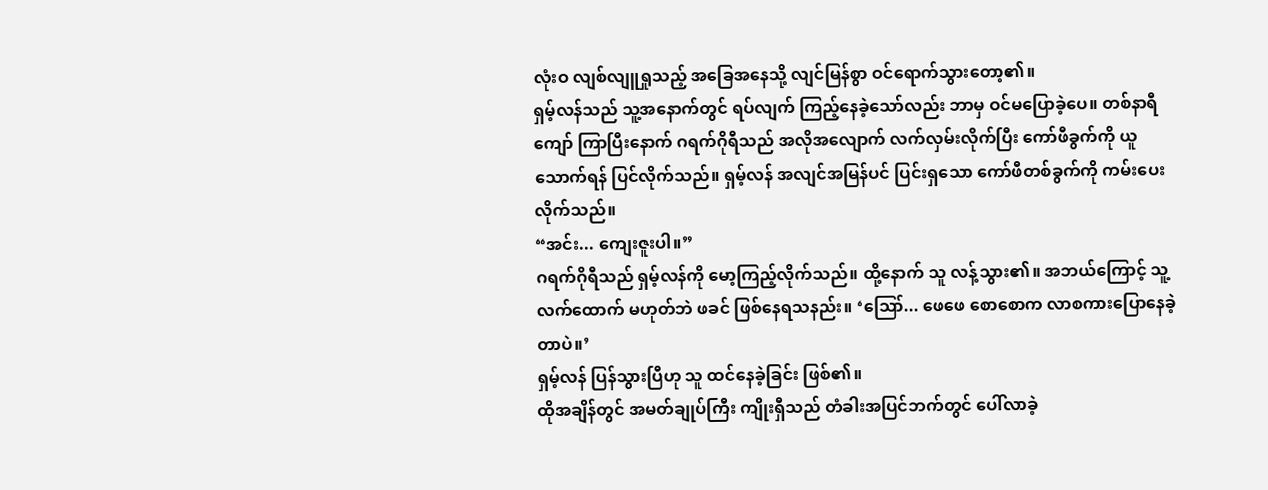လုံးဝ လျစ်လျူရှုသည့် အခြေအနေသို့ လျင်မြန်စွာ ဝင်ရောက်သွားတော့၏။
ရှမ့်လန်သည် သူ့အနောက်တွင် ရပ်လျက် ကြည့်နေခဲ့သော်လည်း ဘာမှ ဝင်မပြောခဲ့ပေ။ တစ်နာရီကျော် ကြာပြီးနောက် ဂရက်ဂိုရီသည် အလိုအလျောက် လက်လှမ်းလိုက်ပြီး ကော်ဖီခွက်ကို ယူသောက်ရန် ပြင်လိုက်သည်။ ရှမ့်လန် အလျင်အမြန်ပင် ပြင်းရှသော ကော်ဖီတစ်ခွက်ကို ကမ်းပေးလိုက်သည်။
“အင်း... ကျေးဇူးပါ။”
ဂရက်ဂိုရီသည် ရှမ့်လန်ကို မော့ကြည့်လိုက်သည်။ ထို့နောက် သူ လန့်သွား၏။ အဘယ်ကြောင့် သူ့လက်ထောက် မဟုတ်ဘဲ ဖခင် ဖြစ်နေရသနည်း။ ‘ဪ... ဖေဖေ စောစောက လာစကားပြောနေခဲ့တာပဲ။’
ရှမ့်လန် ပြန်သွားပြီဟု သူ ထင်နေခဲ့ခြင်း ဖြစ်၏။
ထိုအချိန်တွင် အမတ်ချုပ်ကြီး ကျိုးရှီသည် တံခါးအပြင်ဘက်တွင် ပေါ်လာခဲ့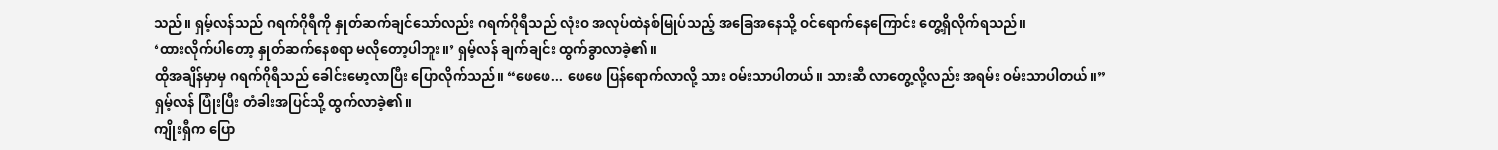သည်။ ရှမ့်လန်သည် ဂရက်ဂိုရီကို နှုတ်ဆက်ချင်သော်လည်း ဂရက်ဂိုရီသည် လုံးဝ အလုပ်ထဲနစ်မြုပ်သည့် အခြေအနေသို့ ဝင်ရောက်နေကြောင်း တွေ့ရှိလိုက်ရသည်။
‘ထားလိုက်ပါတော့ နှုတ်ဆက်နေစရာ မလိုတော့ပါဘူး။’ ရှမ့်လန် ချက်ချင်း ထွက်ခွာလာခဲ့၏။
ထိုအချိန်မှာမှ ဂရက်ဂိုရီသည် ခေါင်းမော့လာပြီး ပြောလိုက်သည်။ “ဖေဖေ... ဖေဖေ ပြန်ရောက်လာလို့ သား ဝမ်းသာပါတယ်။ သားဆီ လာတွေ့လို့လည်း အရမ်း ဝမ်းသာပါတယ်။”
ရှမ့်လန် ပြုံးပြီး တံခါးအပြင်သို့ ထွက်လာခဲ့၏။
ကျိုးရှီက ပြော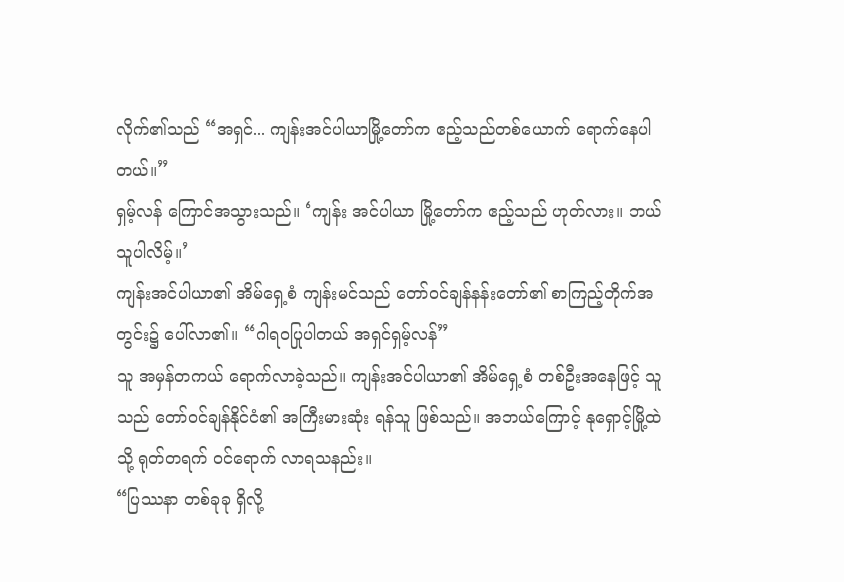လိုက်၏သည် “အရှင်... ကျန်းအင်ပါယာမြို့တော်က ဧည့်သည်တစ်ယောက် ရောက်နေပါတယ်။”
ရှမ့်လန် ကြောင်အသွားသည်။ ‘ကျန်း အင်ပါယာ မြို့တော်က ဧည့်သည် ဟုတ်လား။ ဘယ်သူပါလိမ့်။’
ကျန်းအင်ပါယာ၏ အိမ်ရှေ့စံ ကျန်းမင်သည် တော်ဝင်ချန်နန်းတော်၏ စာကြည့်တိုက်အတွင်း၌ ပေါ်လာ၏။ “ဂါရဝပြုပါတယ် အရှင်ရှမ့်လန်”
သူ အမှန်တကယ် ရောက်လာခဲ့သည်။ ကျန်းအင်ပါယာ၏ အိမ်ရှေ့စံ တစ်ဦးအနေဖြင့် သူသည် တော်ဝင်ချန်နိုင်ငံ၏ အကြီးမားဆုံး ရန်သူ ဖြစ်သည်။ အဘယ်ကြောင့် နုရှောင့်မြို့ထဲသို့ ရုတ်တရက် ဝင်ရောက် လာရသနည်း။
“ပြဿနာ တစ်ခုခု ရှိလို့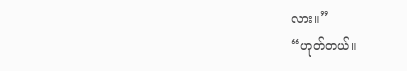လား။”
“ဟုတ်တယ်။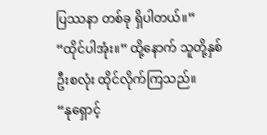ပြဿနာ တစ်ခု ရှိပါတယ်။”
“ထိုင်ပါအုံး။” ထို့နောက် သူတို့နှစ်ဦးစလုံး ထိုင်လိုက်ကြသည်။
“နုရှောင့်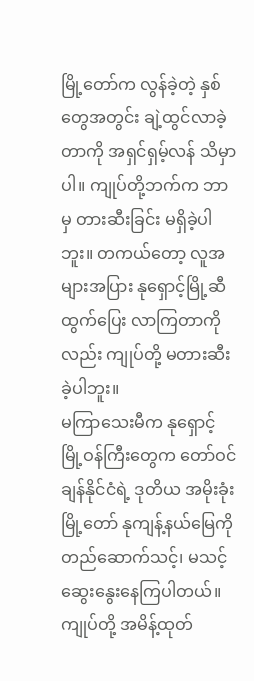မြို့တော်က လွန်ခဲ့တဲ့ နှစ်တွေအတွင်း ချဲ့ထွင်လာခဲ့တာကို အရှင်ရှမ့်လန် သိမှာပါ။ ကျုပ်တို့ဘက်က ဘာမှ တားဆီးခြင်း မရှိခဲ့ပါဘူး။ တကယ်တော့ လူအများအပြား နုရှောင့်မြို့ဆီ ထွက်ပြေး လာကြတာကိုလည်း ကျုပ်တို့ မတားဆီးခဲ့ပါဘူး။
မကြာသေးမီက နုရှောင့်မြို့ဝန်ကြီးတွေက တော်ဝင်ချန်နိုင်ငံရဲ့ ဒုတိယ အမိုးခုံးမြို့တော် နုကျန့်နယ်မြေကို တည်ဆောက်သင့်၊ မသင့် ဆွေးနွေးနေကြပါတယ်။ ကျုပ်တို့ အမိန့်ထုတ်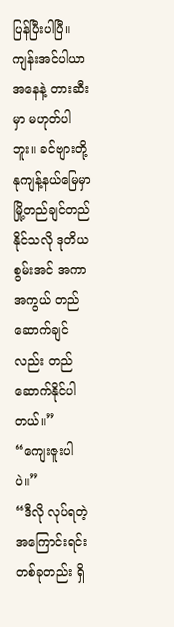ပြန်ပြီးပါပြီ။ ကျန်းအင်ပါယာ အနေနဲ့ တားဆီးမှာ မဟုတ်ပါဘူး။ ခင်ဗျားတို့ နုကျန့်နယ်မြေမှာ မြို့တည်ချင်တည်နိုင်သလို ဒုတိယစွမ်းအင် အကာအကွယ် တည်ဆောက်ချင်လည်း တည်ဆောက်နိုင်ပါတယ်။”
“ကျေးဇူးပါပဲ။”
“ဒီလို လုပ်ရတဲ့ အကြောင်းရင်း တစ်ခုတည်း ရှိ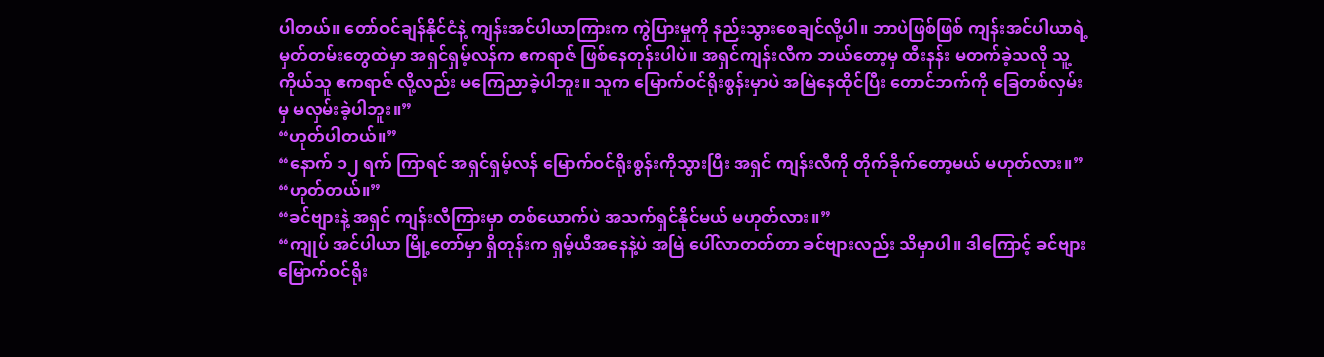ပါတယ်။ တော်ဝင်ချန်နိုင်ငံနဲ့ ကျန်းအင်ပါယာကြားက ကွဲပြားမှုကို နည်းသွားစေချင်လို့ပါ။ ဘာပဲဖြစ်ဖြစ် ကျန်းအင်ပါယာရဲ့ မှတ်တမ်းတွေထဲမှာ အရှင်ရှမ့်လန်က ဧကရာဇ် ဖြစ်နေတုန်းပါပဲ။ အရှင်ကျန်းလီက ဘယ်တော့မှ ထီးနန်း မတက်ခဲ့သလို သူ့ကိုယ်သူ ဧကရာဇ် လို့လည်း မကြေညာခဲ့ပါဘူး။ သူက မြောက်ဝင်ရိုးစွန်းမှာပဲ အမြဲနေထိုင်ပြီး တောင်ဘက်ကို ခြေတစ်လှမ်းမှ မလှမ်းခဲ့ပါဘူး။”
“ဟုတ်ပါတယ်။”
“နောက် ၁၂ ရက် ကြာရင် အရှင်ရှမ့်လန် မြောက်ဝင်ရိုးစွန်းကိုသွားပြီး အရှင် ကျန်းလီကို တိုက်ခိုက်တော့မယ် မဟုတ်လား။”
“ဟုတ်တယ်။”
“ခင်ဗျားနဲ့ အရှင် ကျန်းလီကြားမှာ တစ်ယောက်ပဲ အသက်ရှင်နိုင်မယ် မဟုတ်လား။”
“ကျုပ် အင်ပါယာ မြို့တော်မှာ ရှိတုန်းက ရှမ့်ယီအနေနဲ့ပဲ အမြဲ ပေါ်လာတတ်တာ ခင်ဗျားလည်း သိမှာပါ။ ဒါကြောင့် ခင်ဗျား မြောက်ဝင်ရိုး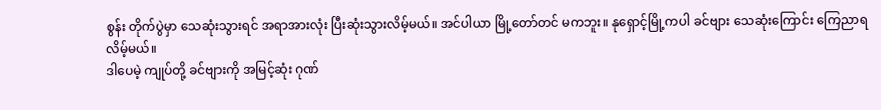စွန်း တိုက်ပွဲမှာ သေဆုံးသွားရင် အရာအားလုံး ပြီးဆုံးသွားလိမ့်မယ်။ အင်ပါယာ မြို့တော်တင် မကဘူး။ နုရှောင့်မြို့ကပါ ခင်ဗျား သေဆုံးကြောင်း ကြေညာရလိမ့်မယ်။
ဒါပေမဲ့ ကျုပ်တို့ ခင်ဗျားကို အမြင့်ဆုံး ဂုဏ်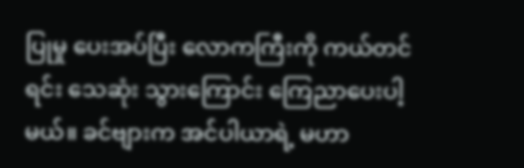ပြုမှု ပေးအပ်ပြီး လောကကြီးကို ကယ်တင်ရင်း သေဆုံး သွားကြောင်း ကြေညာပေးပါ့မယ်။ ခင်ဗျားက အင်ပါယာရဲ့ မဟာ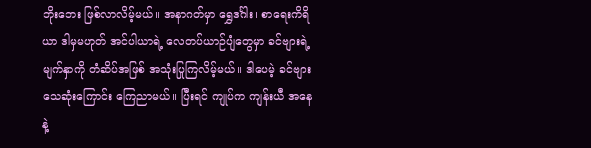ဘိုးဘေး ဖြစ်လာလိမ့်မယ်။ အနာဂတ်မှာ ရွှေဒင်္ဂါး၊ စာရေးကိရိယာ ဒါမှမဟုတ် အင်ပါယာရဲ့ လေတပ်ယာဉ်ပျံတွေမှာ ခင်ဗျားရဲ့ မျက်နှာကို တံဆိပ်အဖြစ် အသုံးပြုကြလိမ့်မယ်။ ဒါပေမဲ့ ခင်ဗျား သေဆုံးကြောင်း ကြေညာမယ်။ ပြီးရင် ကျုပ်က ကျန်းယီ အနေနဲ့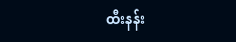ထီးနန်း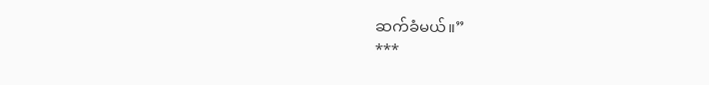ဆက်ခံမယ်။”
***